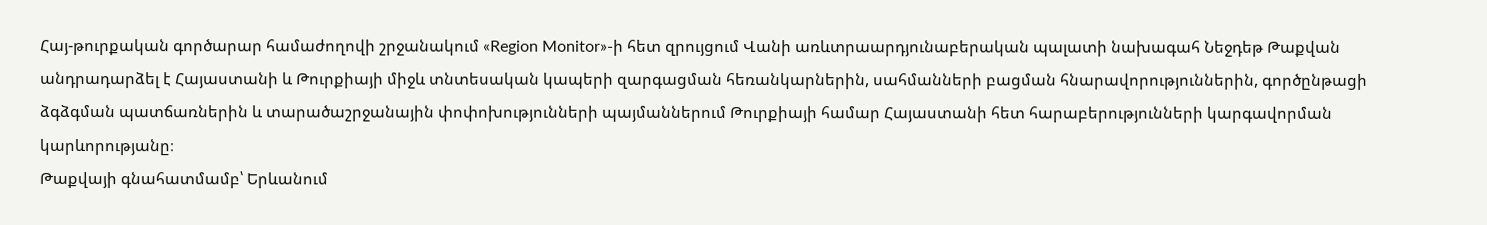Հայ-թուրքական գործարար համաժողովի շրջանակում «Region Monitor»-ի հետ զրույցում Վանի առևտրաարդյունաբերական պալատի նախագահ Նեջդեթ Թաքվան անդրադարձել է Հայաստանի և Թուրքիայի միջև տնտեսական կապերի զարգացման հեռանկարներին, սահմանների բացման հնարավորություններին, գործընթացի ձգձգման պատճառներին և տարածաշրջանային փոփոխությունների պայմաններում Թուրքիայի համար Հայաստանի հետ հարաբերությունների կարգավորման կարևորությանը։
Թաքվայի գնահատմամբ՝ Երևանում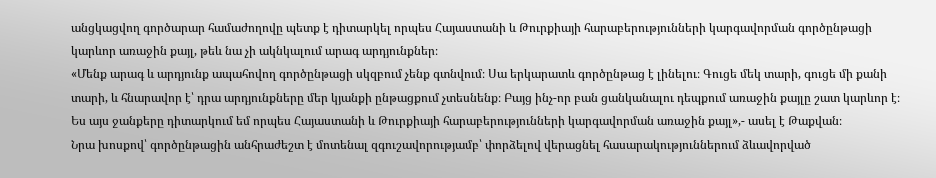անցկացվող գործարար համաժողովը պետք է դիտարկել որպես Հայաստանի և Թուրքիայի հարաբերությունների կարգավորման գործընթացի կարևոր առաջին քայլ, թեև նա չի ակնկալում արագ արդյունքներ։
«Մենք արագ և արդյունք ապահովող գործընթացի սկզբում չենք գտնվում։ Սա երկարատև գործընթաց է լինելու։ Գուցե մեկ տարի, գուցե մի քանի տարի, և հնարավոր է՝ դրա արդյունքները մեր կյանքի ընթացքում չտեսնենք։ Բայց ինչ-որ բան ցանկանալու դեպքում առաջին քայլը շատ կարևոր է։ Ես այս ջանքերը դիտարկում եմ որպես Հայաստանի և Թուրքիայի հարաբերությունների կարգավորման առաջին քայլ»,- ասել է Թաքվան։
Նրա խոսքով՝ գործընթացին անհրաժեշտ է մոտենալ զգուշավորությամբ՝ փորձելով վերացնել հասարակություններում ձևավորված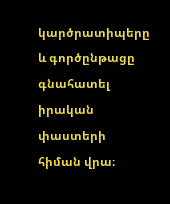կարծրատիպերը և գործընթացը գնահատել իրական փաստերի հիման վրա։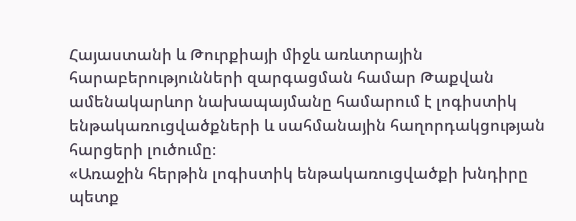Հայաստանի և Թուրքիայի միջև առևտրային հարաբերությունների զարգացման համար Թաքվան ամենակարևոր նախապայմանը համարում է լոգիստիկ ենթակառուցվածքների և սահմանային հաղորդակցության հարցերի լուծումը։
«Առաջին հերթին լոգիստիկ ենթակառուցվածքի խնդիրը պետք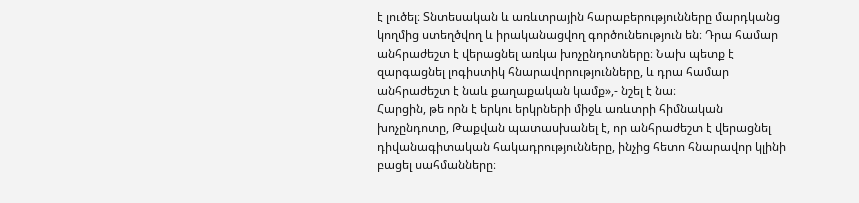է լուծել։ Տնտեսական և առևտրային հարաբերությունները մարդկանց կողմից ստեղծվող և իրականացվող գործունեություն են։ Դրա համար անհրաժեշտ է վերացնել առկա խոչընդոտները։ Նախ պետք է զարգացնել լոգիստիկ հնարավորությունները, և դրա համար անհրաժեշտ է նաև քաղաքական կամք»,- նշել է նա։
Հարցին, թե որն է երկու երկրների միջև առևտրի հիմնական խոչընդոտը, Թաքվան պատասխանել է, որ անհրաժեշտ է վերացնել դիվանագիտական հակադրությունները, ինչից հետո հնարավոր կլինի բացել սահմանները։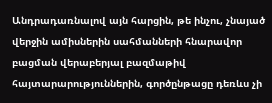Անդրադառնալով այն հարցին, թե ինչու, չնայած վերջին ամիսներին սահմանների հնարավոր բացման վերաբերյալ բազմաթիվ հայտարարություններին, գործընթացը դեռևս չի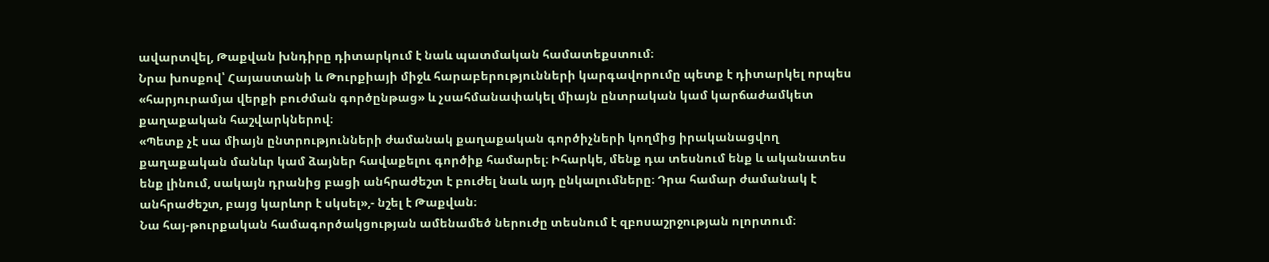ավարտվել, Թաքվան խնդիրը դիտարկում է նաև պատմական համատեքստում։
Նրա խոսքով՝ Հայաստանի և Թուրքիայի միջև հարաբերությունների կարգավորումը պետք է դիտարկել որպես «հարյուրամյա վերքի բուժման գործընթաց» և չսահմանափակել միայն ընտրական կամ կարճաժամկետ քաղաքական հաշվարկներով։
«Պետք չէ սա միայն ընտրությունների ժամանակ քաղաքական գործիչների կողմից իրականացվող քաղաքական մանևր կամ ձայներ հավաքելու գործիք համարել։ Իհարկե, մենք դա տեսնում ենք և ականատես ենք լինում, սակայն դրանից բացի անհրաժեշտ է բուժել նաև այդ ընկալումները։ Դրա համար ժամանակ է անհրաժեշտ, բայց կարևոր է սկսել»,- նշել է Թաքվան։
Նա հայ-թուրքական համագործակցության ամենամեծ ներուժը տեսնում է զբոսաշրջության ոլորտում։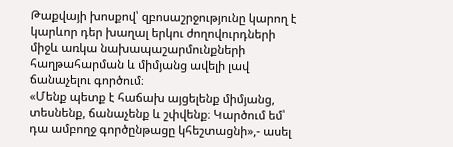Թաքվայի խոսքով՝ զբոսաշրջությունը կարող է կարևոր դեր խաղալ երկու ժողովուրդների միջև առկա նախապաշարմունքների հաղթահարման և միմյանց ավելի լավ ճանաչելու գործում։
«Մենք պետք է հաճախ այցելենք միմյանց, տեսնենք, ճանաչենք և շփվենք։ Կարծում եմ՝ դա ամբողջ գործընթացը կհեշտացնի»,- ասել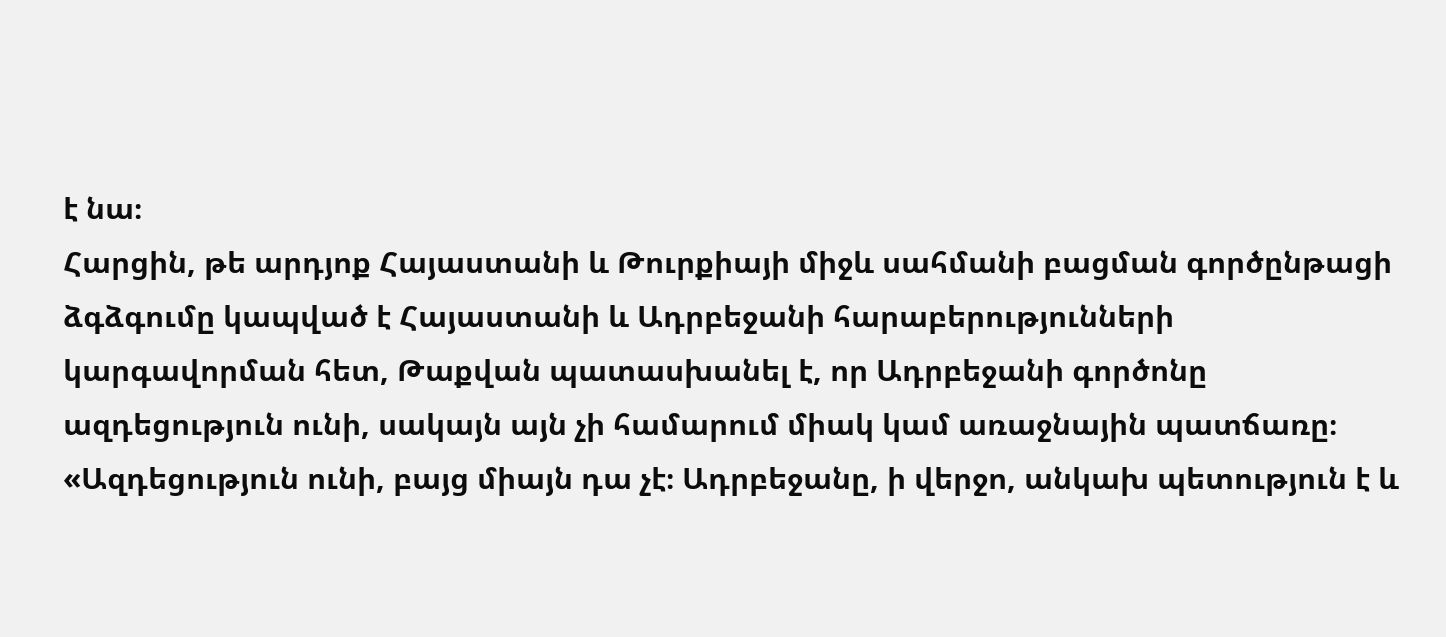է նա։
Հարցին, թե արդյոք Հայաստանի և Թուրքիայի միջև սահմանի բացման գործընթացի ձգձգումը կապված է Հայաստանի և Ադրբեջանի հարաբերությունների կարգավորման հետ, Թաքվան պատասխանել է, որ Ադրբեջանի գործոնը ազդեցություն ունի, սակայն այն չի համարում միակ կամ առաջնային պատճառը։
«Ազդեցություն ունի, բայց միայն դա չէ։ Ադրբեջանը, ի վերջո, անկախ պետություն է և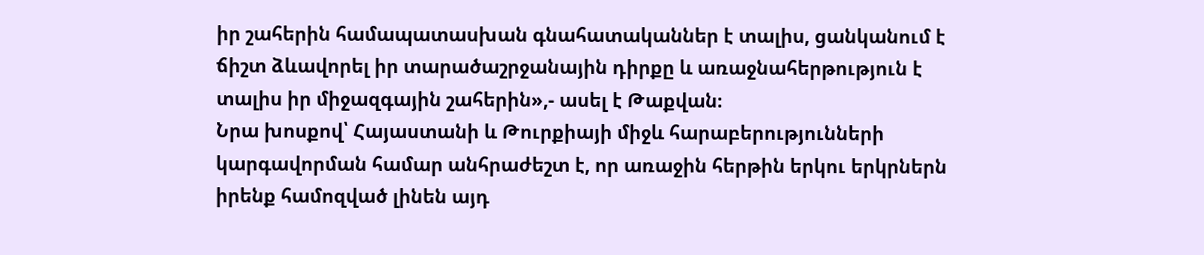իր շահերին համապատասխան գնահատականներ է տալիս, ցանկանում է ճիշտ ձևավորել իր տարածաշրջանային դիրքը և առաջնահերթություն է տալիս իր միջազգային շահերին»,- ասել է Թաքվան։
Նրա խոսքով՝ Հայաստանի և Թուրքիայի միջև հարաբերությունների կարգավորման համար անհրաժեշտ է, որ առաջին հերթին երկու երկրներն իրենք համոզված լինեն այդ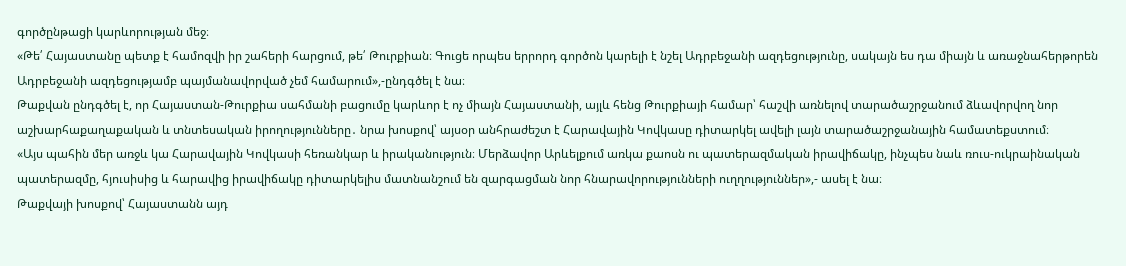գործընթացի կարևորության մեջ։
«Թե՛ Հայաստանը պետք է համոզվի իր շահերի հարցում, թե՛ Թուրքիան։ Գուցե որպես երրորդ գործոն կարելի է նշել Ադրբեջանի ազդեցությունը, սակայն ես դա միայն և առաջնահերթորեն Ադրբեջանի ազդեցությամբ պայմանավորված չեմ համարում»,-ընդգծել է նա։
Թաքվան ընդգծել է, որ Հայաստան-Թուրքիա սահմանի բացումը կարևոր է ոչ միայն Հայաստանի, այլև հենց Թուրքիայի համար՝ հաշվի առնելով տարածաշրջանում ձևավորվող նոր աշխարհաքաղաքական և տնտեսական իրողությունները․ նրա խոսքով՝ այսօր անհրաժեշտ է Հարավային Կովկասը դիտարկել ավելի լայն տարածաշրջանային համատեքստում։
«Այս պահին մեր առջև կա Հարավային Կովկասի հեռանկար և իրականություն։ Մերձավոր Արևելքում առկա քաոսն ու պատերազմական իրավիճակը, ինչպես նաև ռուս-ուկրաինական պատերազմը, հյուսիսից և հարավից իրավիճակը դիտարկելիս մատնանշում են զարգացման նոր հնարավորությունների ուղղություններ»,- ասել է նա։
Թաքվայի խոսքով՝ Հայաստանն այդ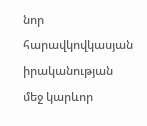նոր հարավկովկասյան իրականության մեջ կարևոր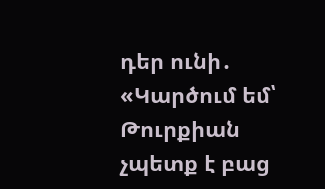դեր ունի․
«Կարծում եմ՝ Թուրքիան չպետք է բաց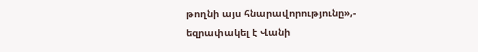թողնի այս հնարավորությունը»,- եզրափակել է Վանի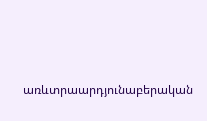առևտրաարդյունաբերական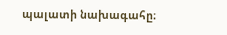պալատի նախագահը։